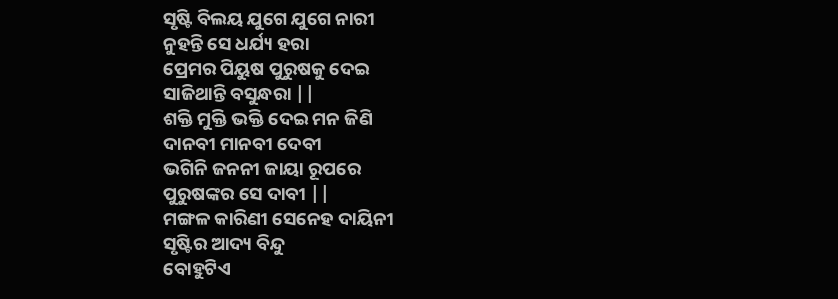ସୃଷ୍ଟି ବିଲୟ ଯୁଗେ ଯୁଗେ ନାରୀ
ନୁହନ୍ତି ସେ ଧର୍ଯ୍ୟ ହରା
ପ୍ରେମର ପିୟୁଷ ପୁରୁଷକୁ ଦେଇ
ସାଜିଥାନ୍ତି ବସୁନ୍ଧରା ||
ଶକ୍ତି ମୁକ୍ତି ଭକ୍ତି ଦେଇ ମନ ଜିଣି
ଦାନବୀ ମାନବୀ ଦେବୀ
ଭଗିନି ଜନନୀ ଜାୟା ରୂପରେ
ପୁରୁଷଙ୍କର ସେ ଦାବୀ ||
ମଙ୍ଗଳ କାରିଣୀ ସେନେହ ଦାୟିନୀ
ସୃଷ୍ଟିର ଆଦ୍ୟ ବିନ୍ଦୁ
ବୋହୁଟିଏ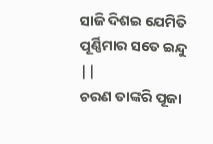ସାଜି ଦିଶଇ ଯେମିତି
ପୂର୍ଣ୍ଣିମାର ସତେ ଇନ୍ଦୁ ||
ଚରଣ ତାଙ୍କରି ପୂଜା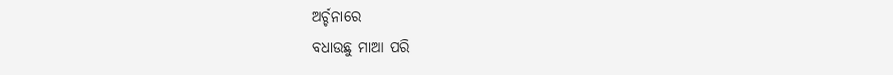ଅର୍ଚ୍ଚନାରେ
ବଧାଉଛୁ ମାଆ ପରି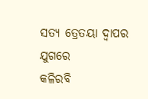ସତ୍ୟ ତ୍ରେତୟା ଦ୍ଵାପର ଯୁଗରେ
କଳିରବି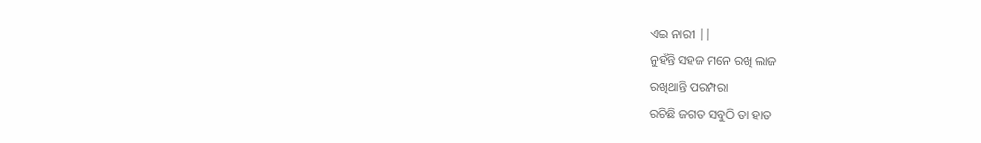ଏଇ ନାରୀ ||
ନୁହଁନ୍ତି ସହଜ ମନେ ରଖି ଲାଜ
ରଖିଥାନ୍ତି ପରମ୍ପରା
ରଚିଛି ଜଗତ ସବୁଠି ତା ହାତ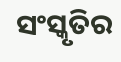ସଂସ୍କୃତିର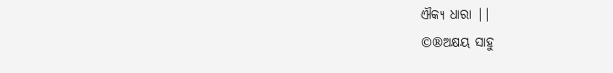ଐକ୍ୟ ଧାରା ||
©®ଅକ୍ଷୟ ସାହୁ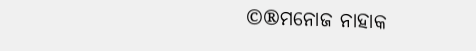©®ମନୋଜ ନାହାକ